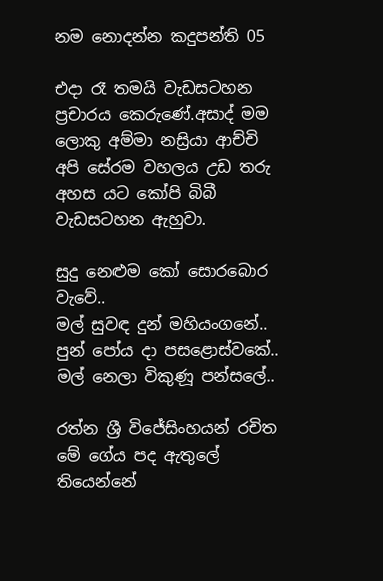නම නොදන්න කදුපන්ති 05

එදා රෑ තමයි වැඩසටහන ප්‍රචාරය කෙරුණේ.අසාද් මම ලොකු අම්මා නස්‍රියා ආච්චි  අපි සේරම වහලය උඩ තරු අහස යට කෝපි බිබී වැඩසටහන ඇහුවා.

සුදු නෙළුම කෝ සොරබොර වැවේ..
මල් සුවඳ දුන් මහියංගනේ..
පුන් පෝය දා පසළොස්වකේ..
මල් නෙලා විකුණූ පන්සලේ..

රත්න ශ්‍රී විජේසිංහයන් රචිත මේ ගේය පද ඇතුලේ තියෙන්නේ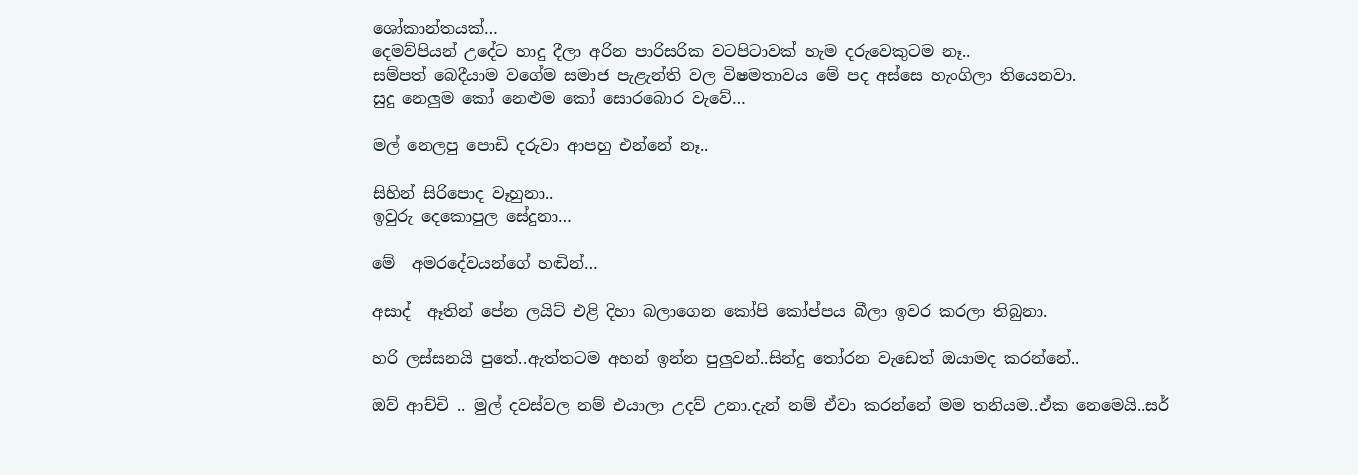ශෝකාන්තයක්…
දෙමව්පියන් උදේට හාදු දීලා අරින පාරිසරික වටපිටාවක් හැම දරුවෙකුටම නෑ..
සම්පත් බෙදීයාම වගේම සමාජ පැළැන්ති වල විෂමතාවය මේ පද අස්සෙ හැංගිලා තියෙනවා.
සුදු නෙලුම කෝ නෙළුම කෝ සොරබොර වැවේ…

මල් නෙලපු පොඩි දරුවා ආපහු එන්නේ නෑ..

සිහින් සිරිපොද වෑහුනා..
ඉවුරු දෙකොපුල සේදුනා…

මේ  අමරදේවයන්ගේ හඬින්…

අසාද්  ඈතින් පේන ලයිට් එළි දිහා බලාගෙන කෝපි කෝප්පය බීලා ඉවර කරලා තිබුනා.

හරි ලස්සනයි පුතේ..ඇත්තටම අහන් ඉන්න පුලුවන්..සින්දු තෝරන වැඩෙත් ඔයාමද කරන්නේ..

ඔව් ආච්චි .. මුල් දවස්වල නම් එයාලා උදව් උනා.දැන් නම් ඒවා කරන්නේ මම තනියම..ඒක නෙමෙයි..සර්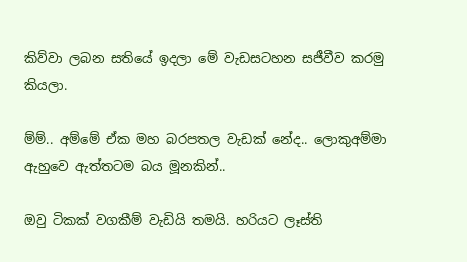කිව්වා ලබන සතියේ ඉදලා මේ වැඩසටහන සජීවීව කරමු කියලා.

ම්ම්.. අම්මේ ඒක මහ බරපතල වැඩක් නේද.. ලොකුඅම්මා ඇහුවෙ ඇත්තටම බය මූනකින්..

ඔවු ටිකක් වගකීම් වැඩියි තමයි. හරියට ලෑස්ති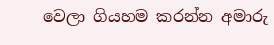වෙලා ගියහම කරන්න අමාරු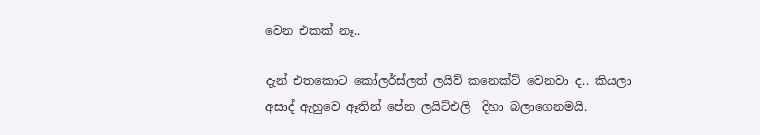වෙන එකක් නෑ..

දැන් එතකොට කෝලර්ස්ලත් ලයිව් කනෙක්ට් වෙනවා ද.. කියලා අසාද් ඇහුවෙ ඈතින් පේන ලයිට්එලි  දිහා බලාගෙනමයි.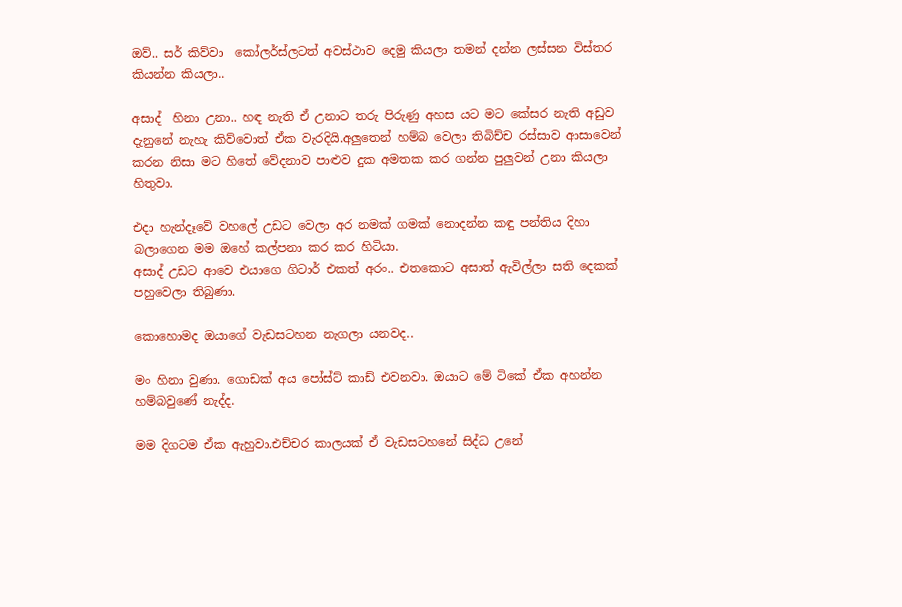ඔව්.. සර් කිව්වා  කෝලර්ස්ලටත් අවස්ථාව දෙමු කියලා තමන් දන්න ලස්සන විස්තර කියන්න කියලා..

අසාද්  හිනා උනා.. හඳ නැති ඒ උනාට තරු පිරුණු අහස යට මට කේසර නැති අඩුව දැනුනේ නැහැ කිව්වොත් ඒක වැරදියි.අලුතෙන් හම්බ වෙලා තිබිච්ච රස්සාව ආසාවෙන් කරන නිසා මට හිතේ වේදනාව පාළුව දුක අමතක කර ගන්න පුලුවන් උනා කියලා හිතුවා.

එදා හැන්දෑවේ වහලේ උඩට වෙලා අර නමක් ගමක් නොදන්න කඳු පන්තිය දිහා බලාගෙන මම ඔහේ කල්පනා කර කර හිටියා.
අසාද් උඩට ආවෙ එයාගෙ ගිටාර් එකත් අරං.. එතකොට අසාත් ඇවිල්ලා සති දෙකක් පහුවෙලා තිබුණා.

කොහොමද ඔයාගේ වැඩසටහන නැගලා යනවද..

මං හිනා වුණා. ගොඩක් අය පෝස්ට් කාඩ් එවනවා. ඔයාට මේ ටිකේ ඒක අහන්න හම්බවුණේ නැද්ද.

මම දිගටම ඒක ඇහුවා.එච්චර කාලයක් ඒ වැඩසටහනේ සිද්ධ උනේ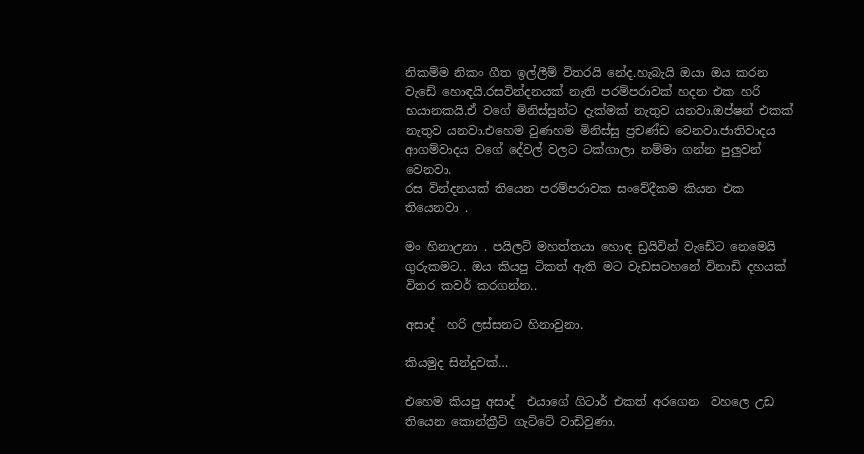නිකම්ම නිකං ගීත ඉල්ලීම් විතරයි නේද.හැබැයි ඔයා ඔය කරන වැඩේ හොඳයි.රසවින්දනයක් නැති පරම්පරාවක් හදන එක හරි භයානකයි.ඒ වගේ මිනිස්සුන්ට දැක්මක් නැතුව යනවා.ඔප්ෂන් එකක් නැතුව යනවා.එහෙම වුණහම මිනිස්සු ප්‍රචණ්ඩ වෙනවා.ජාතිවාදය ආගම්වාදය වගේ දේවල් වලට ටක්ගාලා නම්මා ගන්න පුලුවන් වෙනවා.
රස වින්දනයක් තියෙන පරම්පරාවක සංවේදීකම කියන එක තියෙනවා .

මං හිනාඋනා . පයිලට් මහත්තයා හොඳ ඩ්‍රයිවින් වැඩේට නෙමෙයි ගුරුකමට.. ඔය කියපු ටිකත් ඇති මට වැඩසටහනේ විනාඩි දහයක් විතර කවර් කරගන්න..

අසාද්  හරි ලස්සනට හිනාවුනා.

කියමුද සින්දුවක්…

එහෙම කියපු අසාද්  එයාගේ ගිටාර් එකත් අරගෙන  වහලෙ උඩ තියෙන කොන්ක්‍රීට් ගැට්ටේ වාඩිවුණා.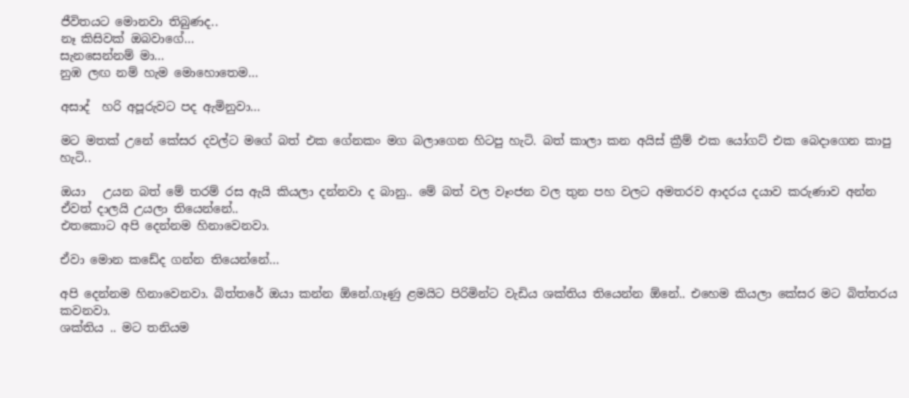ජීවිතයට මොනවා තිබුණද..
නෑ කිසිවක් ඔබවාගේ…
සැනසෙන්නම් මා…
නුඹ ලඟ නම් හැම මොහොතෙම…

අසාද්  හරි අපූරුවට පද ඇමිනුවා…

මට මතක් උනේ කේසර දවල්ට මගේ බත් එක ගේනකං මග බලාගෙන හිටපු හැටි. බත් කාලා කන අයිස් ක්‍රීම් එක යෝගට් එක බෙදාගෙන කාපු හැටි..

ඔයා   උයන බත් මේ තරම් රස ඇයි කියලා දන්නවා ද බානු.. මේ බත් වල වෑංජන වල තුන පහ වලට අමතරව ආදරය දයාව කරුණාව අන්න ඒවත් දාලයි උයලා තියෙන්නේ..
එතකොට අපි දෙන්නම හිනාවෙනවා.

ඒවා මොන කඩේද ගන්න තියෙන්නේ…

අපි දෙන්නම හිනාවෙනවා. බිත්තරේ ඔයා කන්න ඕනේ.ගෑණු ළමයිට පිරිමින්ට වැඩිය ශක්තිය තියෙන්න ඕනේ.. එහෙම කියලා කේසර මට බිත්තරය කවනවා.
ශක්තිය .. මට තනියම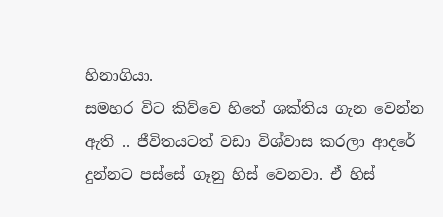හිනාගියා.
සමහර විට කිව්වෙ හිතේ ශක්තිය ගැන වෙන්න ඇති .. ජීවිතයටත් වඩා විශ්වාස කරලා ආදරේ දුන්නට පස්සේ ගෑනු හිස් වෙනවා. ඒ හිස්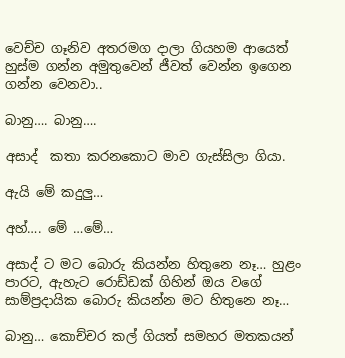වෙච්ච ගෑනිව අතරමග දාලා ගියහම ආයෙත් හුස්ම ගන්න අමුතුවෙන් ජීවත් වෙන්න ඉගෙන ගන්න වෙනවා..

බානු…. බානු….

අසාද්  කතා කරනකොට මාව ගැස්සිලා ගියා.

ඇයි මේ කදුලු…

අහ්…. මේ …මේ…

අසාද් ට මට බොරු කියන්න හිතුනෙ නෑ… හුළං පාරට, ඇහැට රොඩ්ඩක් ගිහින් ඔය වගේ සාම්ප්‍රදායික බොරු කියන්න මට හිතුනෙ නෑ…

බානු… කොච්චර කල් ගියත් සමහර මතකයන්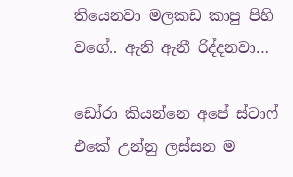තියෙනවා මලකඩ කාපු පිහි වගේ.. ඇනි ඇනී රිද්දනවා…

ඩෝරා කියන්නෙ අපේ ස්ටාෆ් එකේ උන්නු ලස්සන ම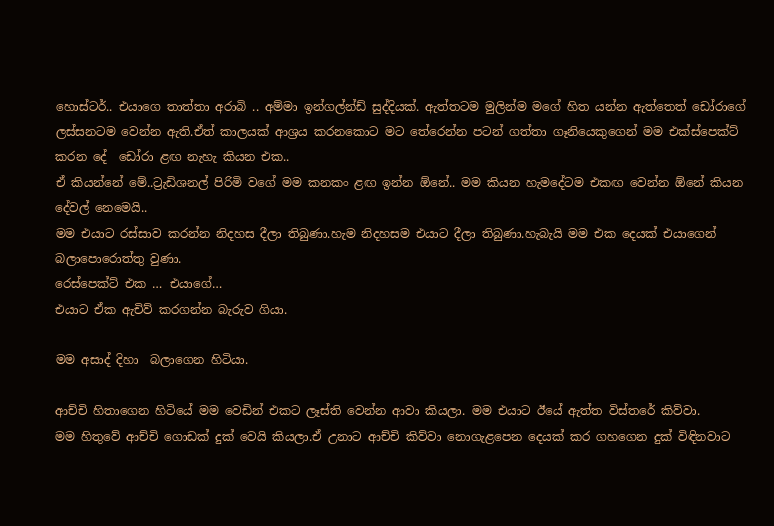හොස්ටර්.. එයාගෙ තාත්තා අරාබි .. අම්මා ඉන්ගල්න්ඩ් සුද්දියක්. ඇත්තටම මුලින්ම මගේ හිත යන්න ඇත්තෙත් ඩෝරාගේ ලස්සනටම වෙන්න ඇති.ඒත් කාලයක් ආශ්‍රය කරනකොට මට තේරෙන්න පටන් ගත්තා ගෑනියෙකුගෙන් මම එක්ස්පෙක්ට්  කරන දේ  ඩෝරා ළඟ නැහැ කියන එක..
ඒ කියන්නේ මේ..ට්‍රැඩිශනල් පිරිමි වගේ මම කනකං ළඟ ඉන්න ඕනේ.. මම කියන හැමදේටම එකඟ වෙන්න ඕනේ කියන දේවල් නෙමෙයි..
මම එයාට රස්සාව කරන්න නිදහස දීලා තිබුණා.හැම නිදහසම එයාට දීලා තිබුණා.හැබැයි මම එක දෙයක් එයාගෙන් බලාපොරොත්තු වුණා.
රෙස්පෙක්ට් එක … එයාගේ…
එයාට ඒක ඇචිව් කරගන්න බැරුව ගියා.

මම අසාද් දිහා  බලාගෙන හිටියා.

ආච්චි හිතාගෙන හිටියේ මම වෙඩින් එකට ලෑස්ති වෙන්න ආවා කියලා. මම එයාට ඊයේ ඇත්ත විස්තරේ කිව්වා.
මම හිතුවේ ආච්චි ගොඩක් දුක් වෙයි කියලා.ඒ උනාට ආච්චි කිව්වා නොගැළපෙන දෙයක් කර ගහගෙන දුක් විඳිනවාට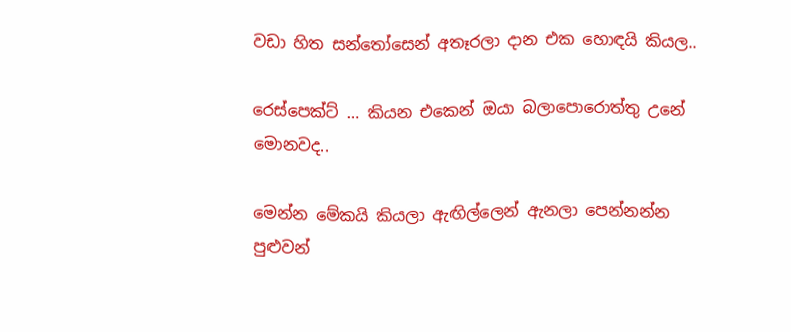වඩා හිත සන්තෝසෙන් අතෑරලා දාන එක හොඳයි කියල..

රෙස්පෙක්ට් … කියන එකෙන් ඔයා බලාපොරොත්තු උනේ මොනවද..

මෙන්න මේකයි කියලා ඇඟිල්ලෙන් ඇනලා පෙන්නන්න පුළුවන්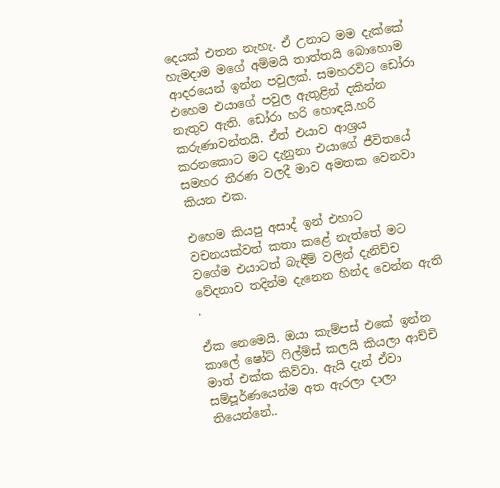දෙයක් එතන නැහැ. ඒ උනාට මම දැක්කේ හැමදාම මගේ අම්මයි තාත්තයි බොහොම ආදරයෙන් ඉන්න පවුලක්. සමහරවිට ඩෝරා එහෙම එයාගේ පවුල ඇතුළින් දකින්න නැතුව ඇති. ඩෝරා හරි හොඳයි.හරි කරුණාවන්තයි. ඒත් එයාව ආශ්‍රය කරනකොට මට දැනුනා එයාගේ ජීවිතයේ සමහර තීරණ වලදී මාව අමතක වෙනවා කියන එක.

එහෙම කියපු අසාද් ඉන් එහාට වචනයක්වත් කතා කළේ නැත්තේ මට වගේම එයාටත් බැඳීම් වලින් දැනිච්ච වේදනාව තදින්ම දැනෙන හින්ද වෙන්න ඇති .

ඒක නෙමෙයි. ඔයා කැම්පස් එකේ ඉන්න කාලේ ෂෝට් ෆිල්ම්ස් කලයි කියලා ආච්චි මාත් එක්ක කිව්වා. ඇයි දැන් ඒවා සම්පූර්ණයෙන්ම අත ඇරලා දාලා තියෙන්නේ..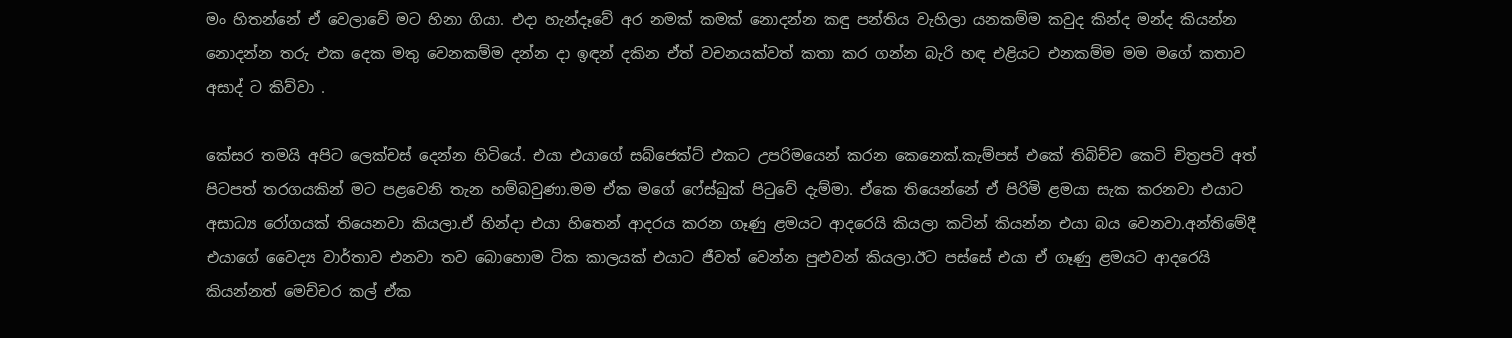මං හිතන්නේ ඒ වෙලාවේ මට හිනා ගියා. එදා හැන්දෑවේ අර නමක් කමක් නොදන්න කඳු පන්තිය වැහිලා යනකම්ම කවුද කින්ද මන්ද කියන්න නොදන්න තරු එක දෙක මතු වෙනකම්ම දන්න දා ඉඳන් දකින ඒත් වචනයක්වත් කතා කර ගන්න බැරි හඳ එළියට එනකම්ම මම මගේ කතාව අසාද් ට කිව්වා .

කේසර තමයි අපිට ලෙක්චස් දෙන්න හිටියේ. එයා එයාගේ සබ්ජෙක්ට් එකට උපරිමයෙන් කරන කෙනෙක්.කැම්පස් එකේ තිබිච්ච කෙටි චිත්‍රපටි අත් පිටපත් තරගයකින් මට පළවෙනි තැන හම්බවුණා.මම ඒක මගේ ෆේස්බුක් පිටුවේ දැම්මා. ඒකෙ තියෙන්නේ ඒ පිරිමි ළමයා සැක කරනවා එයාට අසාධ්‍ය රෝගයක් තියෙනවා කියලා.ඒ හින්දා එයා හිතෙන් ආදරය කරන ගෑණු ළමයට ආදරෙයි කියලා කටින් කියන්න එයා බය වෙනවා.අන්තිමේදී එයාගේ වෛද්‍ය වාර්තාව එනවා තව බොහොම ටික කාලයක් එයාට ජීවත් වෙන්න පුළුවන් කියලා.ඊට පස්සේ එයා ඒ ගෑණු ළමයට ආදරෙයි කියන්නත් මෙච්චර කල් ඒක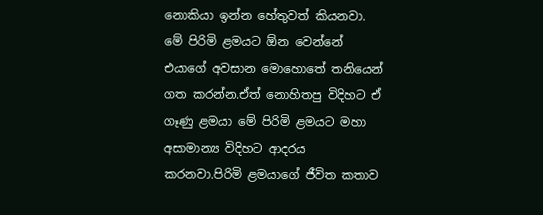නොකියා ඉන්න හේතුවත් කියනවා. මේ පිරිමි ළමයට ඕන වෙන්නේ එයාගේ අවසාන මොහොතේ තනියෙන් ගත කරන්න.ඒත් නොහිතපු විදිහට ඒ ගෑණු ළමයා මේ පිරිමි ළමයට මහා අසාමාන්‍ය විදිහට ආදරය කරනවා.පිරිමි ළමයාගේ ජීවිත කතාව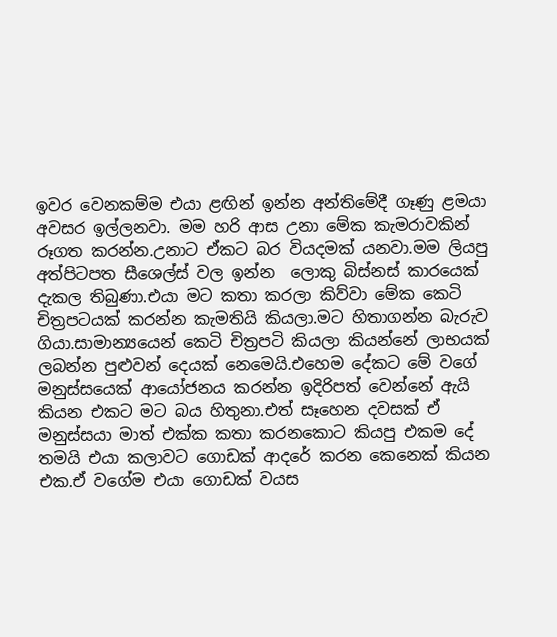ඉවර වෙනකම්ම එයා ළඟින් ඉන්න අන්තිමේදී ගෑණු ළමයා අවසර ඉල්ලනවා. මම හරි ආස උනා මේක කැමරාවකින් රූගත කරන්න.උනාට ඒකට බර වියදමක් යනවා.මම ලියපු අත්පිටපත සීශෙල්ස් වල ඉන්න  ලොකු බිස්නස් කාරයෙක් දැකල තිබුණා.එයා මට කතා කරලා කිව්වා මේක කෙටි චිත්‍රපටයක් කරන්න කැමතියි කියලා.මට හිතාගන්න බැරුව ගියා.සාමාන්‍යයෙන් කෙටි චිත්‍රපටි කියලා කියන්නේ ලාභයක් ලබන්න පුළුවන් දෙයක් නෙමෙයි.එහෙම දේකට මේ වගේ මනුස්සයෙක් ආයෝජනය කරන්න ඉදිරිපත් වෙන්නේ ඇයි කියන එකට මට බය හිතුනා.එත් සෑහෙන දවසක් ඒ මනුස්සයා මාත් එක්ක කතා කරනකොට කියපු එකම දේ තමයි එයා කලාවට ගොඩක් ආදරේ කරන කෙනෙක් කියන එක.ඒ වගේම එයා ගොඩක් වයස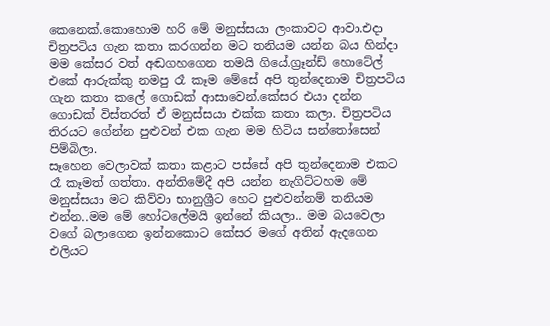කෙනෙක්.කොහොම හරි මේ මනුස්සයා ලංකාවට ආවා.එදා චිත්‍රපටිය ගැන කතා කරගන්න මට තනියම යන්න බය හින්දා මම කේසර වත් අඬගහගෙන තමයි ගියේ.ග්‍රෑන්ඩ් හොටේල් එකේ ආරුක්කු නමපු රෑ කෑම මේසේ අපි තුන්දෙනාම චිත්‍රපටිය ගැන කතා කලේ ගොඩක් ආසාවෙන්.කේසර එයා දන්න ගොඩක් විස්තරත් ඒ මනුස්සයා එක්ක කතා කලා. චිත්‍රපටිය තිරයට ගේන්න පුළුවන් එක ගැන මම හිටිය සන්තෝසෙන් පිම්බිලා.
සෑහෙන වෙලාවක් කතා කළාට පස්සේ අපි තුන්දෙනාම එකට රෑ කෑමත් ගත්තා. අන්තිමේදී අපි යන්න නැගිට්ටහම මේ මනුස්සයා මට කිව්වා භානුශ්‍රීට හෙට පුළුවන්නම් තනියම එන්න..මම මේ හෝටලේමයි ඉන්නේ කියලා.. මම බයවෙලා වගේ බලාගෙන ඉන්නකොට කේසර මගේ අතින් ඇදගෙන එලියට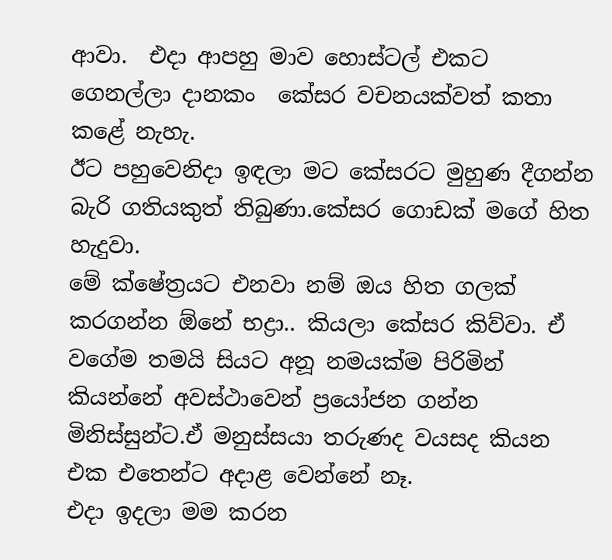ආවා.  එදා ආපහු මාව හොස්ටල් එකට ගෙනල්ලා දානකං  කේසර වචනයක්වත් කතා කළේ නැහැ.
ඊට පහුවෙනිදා ඉඳලා මට කේසරට මුහුණ දීගන්න බැරි ගතියකුත් තිබුණා.කේසර ගොඩක් මගේ හිත හැදුවා.
මේ ක්ෂේත්‍රයට එනවා නම් ඔය හිත ගලක් කරගන්න ඕනේ භද්‍රා.. කියලා කේසර කිව්වා. ඒ වගේම තමයි සියට අනූ නමයක්ම පිරිමින් කියන්නේ අවස්ථාවෙන් ප්‍රයෝජන ගන්න මිනිස්සුන්ට.ඒ මනුස්සයා තරුණද වයසද කියන එක එතෙන්ට අදාළ වෙන්නේ නෑ.
එදා ඉදලා මම කරන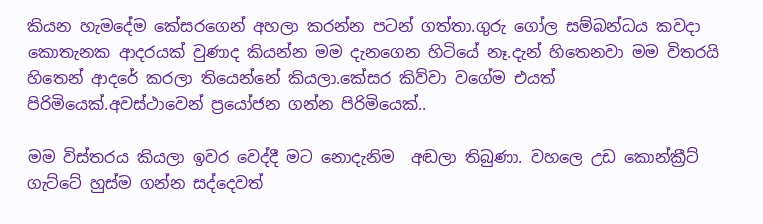කියන හැමදේම කේසරගෙන් අහලා කරන්න පටන් ගත්තා.ගුරු ගෝල සම්බන්ධය කවදා කොතැනක ආදරයක් වුණාද කියන්න මම දැනගෙන හිටියේ නෑ.දැන් හිතෙනවා මම විතරයි හිතෙන් ආදරේ කරලා තියෙන්නේ කියලා.කේසර කිව්වා වගේම එයත් පිරිමියෙක්.අවස්ථාවෙන් ප්‍රයෝජන ගන්න පිරිමියෙක්..

මම විස්තරය කියලා ඉවර වෙද්දී මට නොදැනිම  අඬලා තිබුණා. වහලෙ උඩ කොන්ක්‍රීට් ගැට්ටේ හුස්ම ගන්න සද්දෙවත්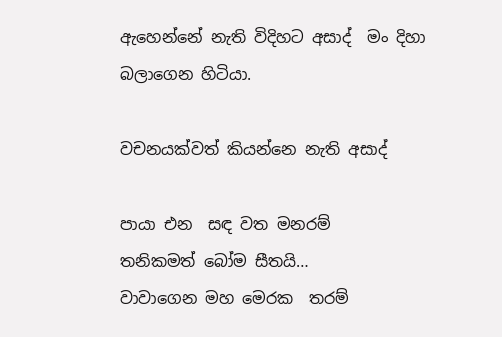ඇහෙන්නේ නැති විදිහට අසාද්  මං දිහා බලාගෙන හිටියා.

වචනයක්වත් කියන්නෙ නැති අසාද්

පායා එන  සඳ වත මනරම්
තනිකමත් බෝම සීතයි…
වාවාගෙන මහ මෙරක  තරම්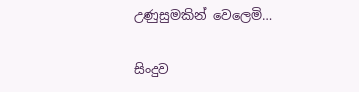උණුසුමකින් වෙලෙමි…

සිංදුව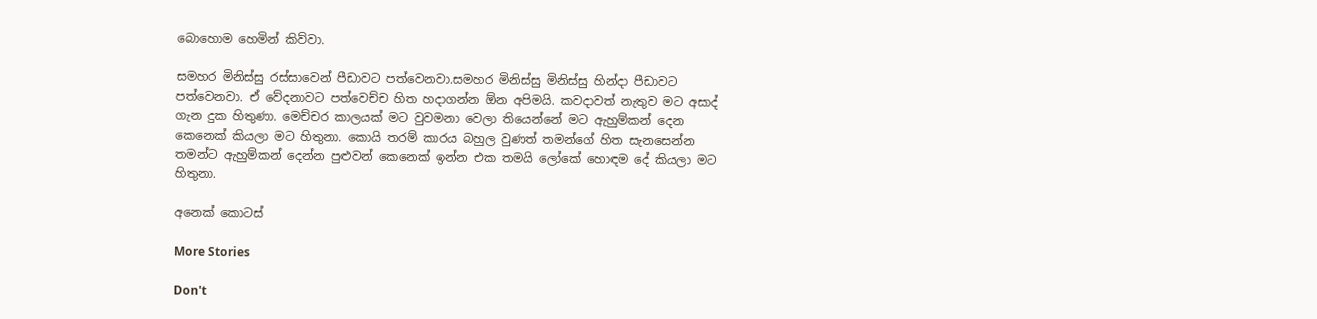බොහොම හෙමින් කිව්වා.

සමහර මිනිස්සු රස්සාවෙන් පීඩාවට පත්වෙනවා.සමහර මිනිස්සු මිනිස්සු හින්දා පීඩාවට පත්වෙනවා. ඒ වේදනාවට පත්වෙච්ච හිත හදාගන්න ඕන අපිමයි. කවදාවත් නැතුව මට අසාද්  ගැන දුක හිතුණා. මෙච්චර කාලයක් මට වුවමනා වෙලා තියෙන්නේ මට ඇහුම්කන් දෙන කෙනෙක් කියලා මට හිතුනා. කොයි තරම් කාරය බහුල වුණත් තමන්ගේ හිත සැනසෙන්න තමන්ට ඇහුම්කන් දෙන්න පුළුවන් කෙනෙක් ඉන්න එක තමයි ලෝකේ හොඳම දේ කියලා මට හිතුනා.

අනෙක් කොටස්

More Stories

Don't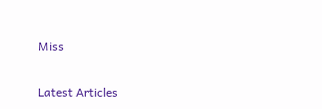Miss


Latest Articles